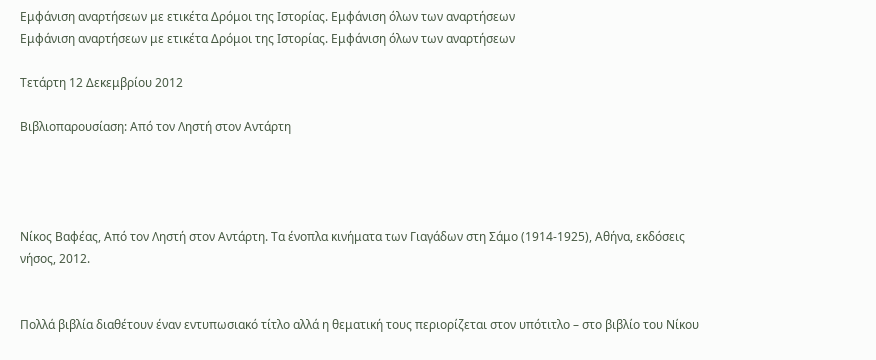Εμφάνιση αναρτήσεων με ετικέτα Δρόμοι της Ιστορίας. Εμφάνιση όλων των αναρτήσεων
Εμφάνιση αναρτήσεων με ετικέτα Δρόμοι της Ιστορίας. Εμφάνιση όλων των αναρτήσεων

Τετάρτη 12 Δεκεμβρίου 2012

Βιβλιοπαρουσίαση: Από τον Ληστή στον Αντάρτη




Νίκος Βαφέας, Από τον Ληστή στον Αντάρτη. Τα ένοπλα κινήματα των Γιαγάδων στη Σάμο (1914-1925), Αθήνα, εκδόσεις νήσος, 2012.


Πολλά βιβλία διαθέτουν έναν εντυπωσιακό τίτλο αλλά η θεματική τους περιορίζεται στον υπότιτλο – στο βιβλίο του Νίκου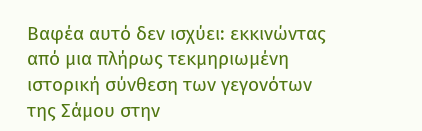Βαφέα αυτό δεν ισχύει: εκκινώντας από μια πλήρως τεκμηριωμένη ιστορική σύνθεση των γεγονότων της Σάμου στην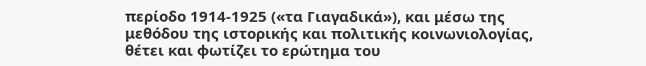περίοδο 1914-1925 («τα Γιαγαδικά»), και μέσω της μεθόδου της ιστορικής και πολιτικής κοινωνιολογίας, θέτει και φωτίζει το ερώτημα του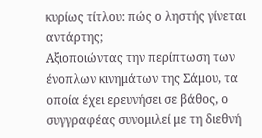κυρίως τίτλου: πώς ο ληστής γίνεται αντάρτης;
Αξιοποιώντας την περίπτωση των ένοπλων κινημάτων της Σάμου, τα οποία έχει ερευνήσει σε βάθος, ο συγγραφέας συνομιλεί με τη διεθνή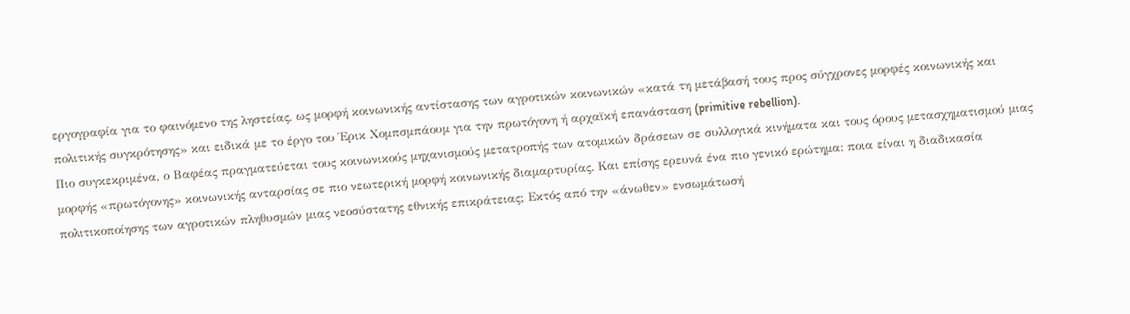εργογραφία για το φαινόμενο της ληστείας, ως μορφή κοινωνικής αντίστασης των αγροτικών κοινωνικών «κατά τη μετάβασή τους προς σύγχρονες μορφές κοινωνικής και πολιτικής συγκρότησης» και ειδικά με το έργο του Έρικ Χομπσμπάουμ για την πρωτόγονη ή αρχαϊκή επανάσταση (primitive rebellion).
Πιο συγκεκριμένα, ο Βαφέας πραγματεύεται τους κοινωνικούς μηχανισμούς μετατροπής των ατομικών δράσεων σε συλλογικά κινήματα και τους όρους μετασχηματισμού μιας μορφής «πρωτόγονης» κοινωνικής ανταρσίας σε πιο νεωτερική μορφή κοινωνικής διαμαρτυρίας. Και επίσης ερευνά ένα πιο γενικό ερώτημα: ποια είναι η διαδικασία πολιτικοποίησης των αγροτικών πληθυσμών μιας νεοσύστατης εθνικής επικράτειας; Εκτός από την «άνωθεν» ενσωμάτωσή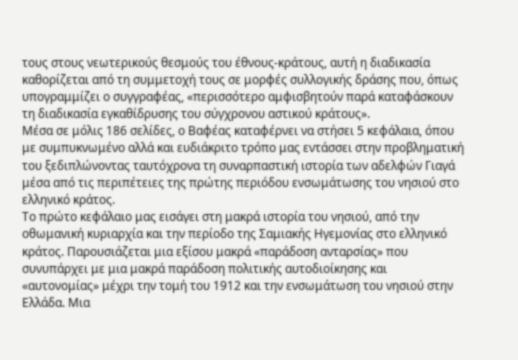τους στους νεωτερικούς θεσμούς του έθνους-κράτους, αυτή η διαδικασία καθορίζεται από τη συμμετοχή τους σε μορφές συλλογικής δράσης που, όπως υπογραμμίζει ο συγγραφέας, «περισσότερο αμφισβητούν παρά καταφάσκουν τη διαδικασία εγκαθίδρυσης του σύγχρονου αστικού κράτους».
Μέσα σε μόλις 186 σελίδες, ο Βαφέας καταφέρνει να στήσει 5 κεφάλαια, όπου με συμπυκνωμένο αλλά και ευδιάκριτο τρόπο μας εντάσσει στην προβληματική του ξεδιπλώνοντας ταυτόχρονα τη συναρπαστική ιστορία των αδελφών Γιαγά μέσα από τις περιπέτειες της πρώτης περιόδου ενσωμάτωσης του νησιού στο ελληνικό κράτος.
Το πρώτο κεφάλαιο μας εισάγει στη μακρά ιστορία του νησιού, από την οθωμανική κυριαρχία και την περίοδο της Σαμιακής Ηγεμονίας στο ελληνικό κράτος. Παρουσιάζεται μια εξίσου μακρά «παράδοση ανταρσίας» που συνυπάρχει με μια μακρά παράδοση πολιτικής αυτοδιοίκησης και «αυτονομίας» μέχρι την τομή του 1912 και την ενσωμάτωση του νησιού στην Ελλάδα. Μια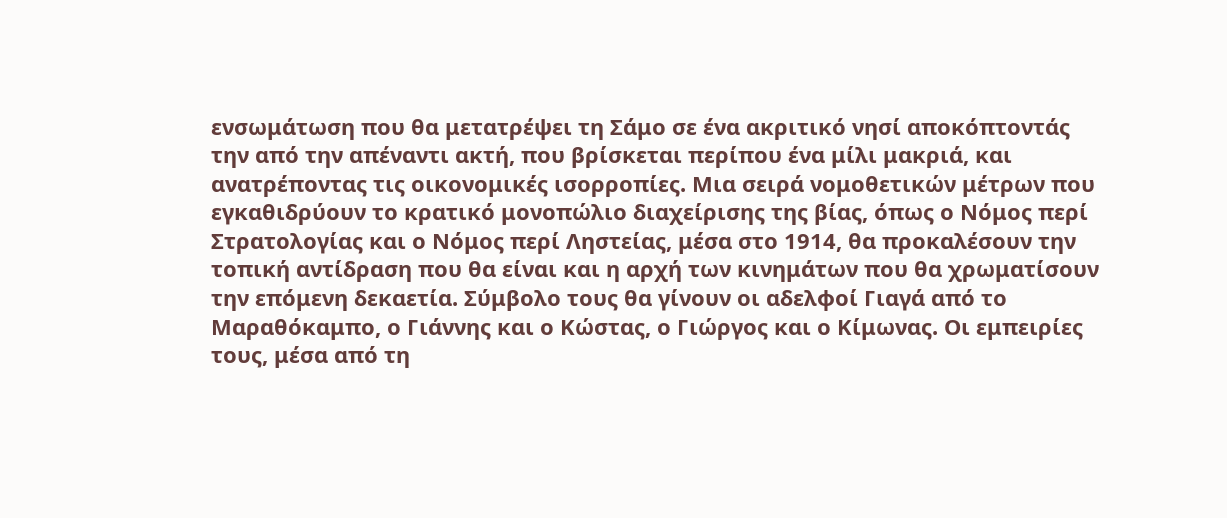ενσωμάτωση που θα μετατρέψει τη Σάμο σε ένα ακριτικό νησί αποκόπτοντάς την από την απέναντι ακτή, που βρίσκεται περίπου ένα μίλι μακριά, και ανατρέποντας τις οικονομικές ισορροπίες. Μια σειρά νομοθετικών μέτρων που εγκαθιδρύουν το κρατικό μονοπώλιο διαχείρισης της βίας, όπως ο Νόμος περί Στρατολογίας και ο Νόμος περί Ληστείας, μέσα στο 1914, θα προκαλέσουν την τοπική αντίδραση που θα είναι και η αρχή των κινημάτων που θα χρωματίσουν την επόμενη δεκαετία. Σύμβολο τους θα γίνουν οι αδελφοί Γιαγά από το Μαραθόκαμπο, ο Γιάννης και ο Κώστας, ο Γιώργος και ο Κίμωνας. Οι εμπειρίες τους, μέσα από τη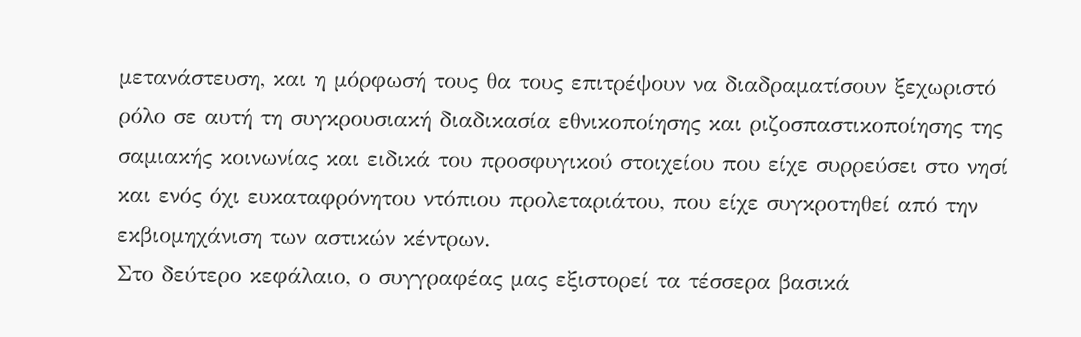μετανάστευση, και η μόρφωσή τους θα τους επιτρέψουν να διαδραματίσουν ξεχωριστό ρόλο σε αυτή τη συγκρουσιακή διαδικασία εθνικοποίησης και ριζοσπαστικοποίησης της σαμιακής κοινωνίας και ειδικά του προσφυγικού στοιχείου που είχε συρρεύσει στο νησί και ενός όχι ευκαταφρόνητου ντόπιου προλεταριάτου, που είχε συγκροτηθεί από την εκβιομηχάνιση των αστικών κέντρων.
Στο δεύτερο κεφάλαιο, ο συγγραφέας μας εξιστορεί τα τέσσερα βασικά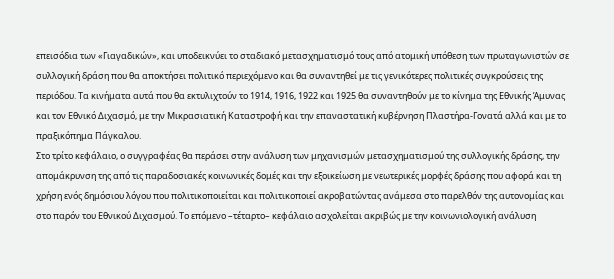επεισόδια των «Γιαγαδικών», και υποδεικνύει το σταδιακό μετασχηματισμό τους από ατομική υπόθεση των πρωταγωνιστών σε συλλογική δράση που θα αποκτήσει πολιτικό περιεχόμενο και θα συναντηθεί με τις γενικότερες πολιτικές συγκρούσεις της περιόδου. Τα κινήματα αυτά που θα εκτυλιχτούν το 1914, 1916, 1922 και 1925 θα συναντηθούν με το κίνημα της Εθνικής Άμυνας και τον Εθνικό Διχασμό, με την Μικρασιατική Καταστροφή και την επαναστατική κυβέρνηση Πλαστήρα-Γονατά αλλά και με το πραξικόπημα Πάγκαλου.
Στο τρίτο κεφάλαιο, ο συγγραφέας θα περάσει στην ανάλυση των μηχανισμών μετασχηματισμού της συλλογικής δράσης, την απομάκρυνση της από τις παραδοσιακές κοινωνικές δομές και την εξοικείωση με νεωτερικές μορφές δράσης που αφορά και τη χρήση ενός δημόσιου λόγου που πολιτικοποιείται και πολιτικοποιεί ακροβατώντας ανάμεσα στο παρελθόν της αυτονομίας και στο παρόν του Εθνικού Διχασμού. Το επόμενο –τέταρτο– κεφάλαιο ασχολείται ακριβώς με την κοινωνιολογική ανάλυση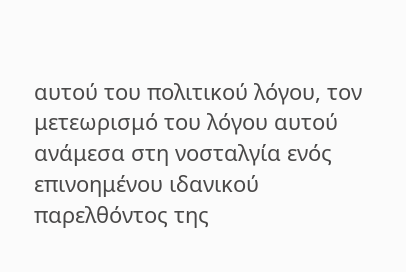αυτού του πολιτικού λόγου, τον μετεωρισμό του λόγου αυτού ανάμεσα στη νοσταλγία ενός επινοημένου ιδανικού παρελθόντος της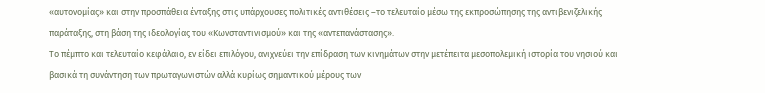«αυτονομίας» και στην προσπάθεια ένταξης στις υπάρχουσες πολιτικές αντιθέσεις –το τελευταίο μέσω της εκπροσώπησης της αντιβενιζελικής παράταξης, στη βάση της ιδεολογίας του «Κωνσταντινισμού» και της «αντεπανάστασης».
Το πέμπτο και τελευταίο κεφάλαιο, εν είδει επιλόγου, ανιχνεύει την επίδραση των κινημάτων στην μετέπειτα μεσοπολεμική ιστορία του νησιού και βασικά τη συνάντηση των πρωταγωνιστών αλλά κυρίως σημαντικού μέρους των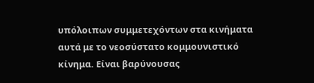υπόλοιπων συμμετεχόντων στα κινήματα αυτά με το νεοσύστατο κομμουνιστικό κίνημα. Είναι βαρύνουσας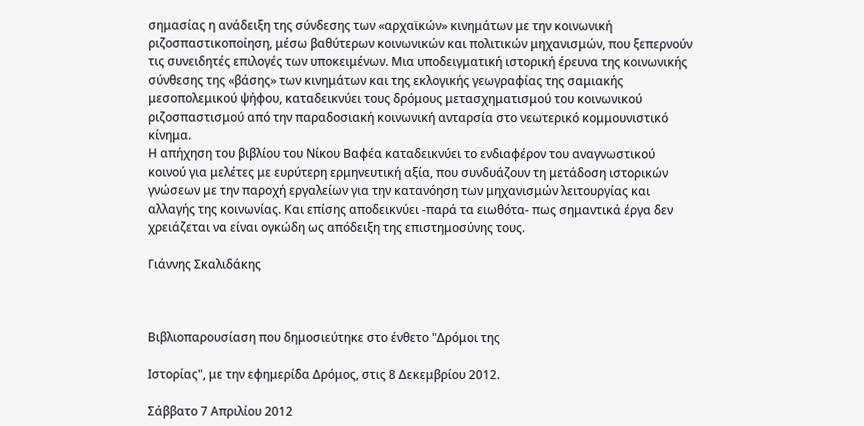σημασίας η ανάδειξη της σύνδεσης των «αρχαϊκών» κινημάτων με την κοινωνική ριζοσπαστικοποίηση, μέσω βαθύτερων κοινωνικών και πολιτικών μηχανισμών, που ξεπερνούν τις συνειδητές επιλογές των υποκειμένων. Μια υποδειγματική ιστορική έρευνα της κοινωνικής σύνθεσης της «βάσης» των κινημάτων και της εκλογικής γεωγραφίας της σαμιακής μεσοπολεμικού ψήφου, καταδεικνύει τους δρόμους μετασχηματισμού του κοινωνικού ριζοσπαστισμού από την παραδοσιακή κοινωνική ανταρσία στο νεωτερικό κομμουνιστικό κίνημα.
Η απήχηση του βιβλίου του Νίκου Βαφέα καταδεικνύει το ενδιαφέρον του αναγνωστικού κοινού για μελέτες με ευρύτερη ερμηνευτική αξία, που συνδυάζουν τη μετάδοση ιστορικών γνώσεων με την παροχή εργαλείων για την κατανόηση των μηχανισμών λειτουργίας και αλλαγής της κοινωνίας. Και επίσης αποδεικνύει -παρά τα ειωθότα- πως σημαντικά έργα δεν χρειάζεται να είναι ογκώδη ως απόδειξη της επιστημοσύνης τους.

Γιάννης Σκαλιδάκης



Βιβλιοπαρουσίαση που δημοσιεύτηκε στο ένθετο "Δρόμοι της

Ιστορίας", με την εφημερίδα Δρόμος, στις 8 Δεκεμβρίου 2012.

Σάββατο 7 Απριλίου 2012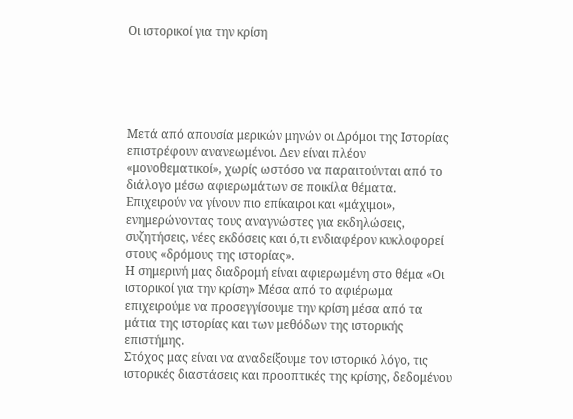Οι ιστορικοί για την κρίση





Μετά από απουσία μερικών μηνών οι Δρόμοι της Ιστορίας επιστρέφουν ανανεωμένοι. Δεν είναι πλέον «μονοθεματικοί», χωρίς ωστόσο να παραιτούνται από το διάλογο μέσω αφιερωμάτων σε ποικίλα θέματα. Επιχειρούν να γίνουν πιο επίκαιροι και «μάχιμοι», ενημερώνοντας τους αναγνώστες για εκδηλώσεις, συζητήσεις, νέες εκδόσεις και ό,τι ενδιαφέρον κυκλοφορεί στους «δρόμους της ιστορίας».
Η σημερινή μας διαδρομή είναι αφιερωμένη στο θέμα «Οι ιστορικοί για την κρίση» Μέσα από το αφιέρωμα επιχειρούμε να προσεγγίσουμε την κρίση μέσα από τα μάτια της ιστορίας και των μεθόδων της ιστορικής επιστήμης.
Στόχος μας είναι να αναδείξουμε τον ιστορικό λόγο, τις ιστορικές διαστάσεις και προοπτικές της κρίσης, δεδομένου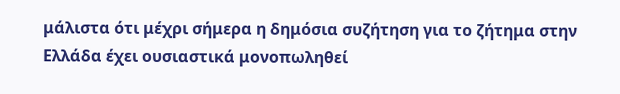μάλιστα ότι μέχρι σήμερα η δημόσια συζήτηση για το ζήτημα στην Ελλάδα έχει ουσιαστικά μονοπωληθεί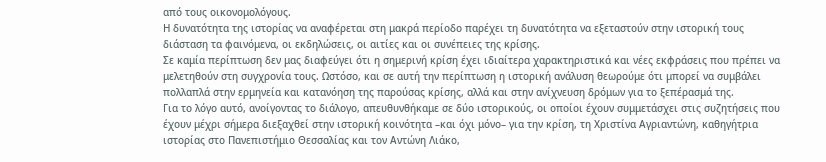από τους οικονομολόγους.
Η δυνατότητα της ιστορίας να αναφέρεται στη μακρά περίοδο παρέχει τη δυνατότητα να εξεταστούν στην ιστορική τους διάσταση τα φαινόμενα, οι εκδηλώσεις, οι αιτίες και οι συνέπειες της κρίσης.
Σε καμία περίπτωση δεν μας διαφεύγει ότι η σημερινή κρίση έχει ιδιαίτερα χαρακτηριστικά και νέες εκφράσεις που πρέπει να μελετηθούν στη συγχρονία τους. Ωστόσο, και σε αυτή την περίπτωση η ιστορική ανάλυση θεωρούμε ότι μπορεί να συμβάλει πολλαπλά στην ερμηνεία και κατανόηση της παρούσας κρίσης, αλλά και στην ανίχνευση δρόμων για το ξεπέρασμά της.
Για το λόγο αυτό, ανοίγοντας το διάλογο, απευθυνθήκαμε σε δύο ιστορικούς, οι οποίοι έχουν συμμετάσχει στις συζητήσεις που έχουν μέχρι σήμερα διεξαχθεί στην ιστορική κοινότητα –και όχι μόνο– για την κρίση, τη Χριστίνα Αγριαντώνη, καθηγήτρια ιστορίας στο Πανεπιστήμιο Θεσσαλίας και τον Αντώνη Λιάκο,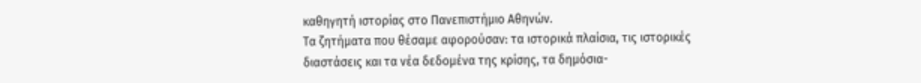καθηγητή ιστορίας στο Πανεπιστήμιο Αθηνών.
Τα ζητήματα που θέσαμε αφορούσαν: τα ιστορικά πλαίσια, τις ιστορικές διαστάσεις και τα νέα δεδομένα της κρίσης, τα δημόσια-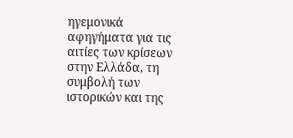ηγεμονικά αφηγήματα για τις αιτίες των κρίσεων στην Ελλάδα, τη συμβολή των ιστορικών και της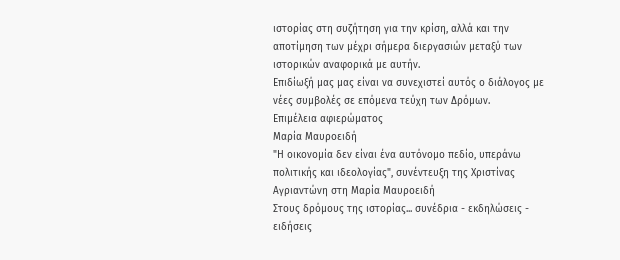ιστορίας στη συζήτηση για την κρίση, αλλά και την αποτίμηση των μέχρι σήμερα διεργασιών μεταξύ των ιστορικών αναφορικά με αυτήν.
Επιδίωξή μας μας είναι να συνεχιστεί αυτός ο διάλογος με νέες συμβολές σε επόμενα τεύχη των Δρόμων.
Επιμέλεια αφιερώματος
Μαρία Μαυροειδή
"Η οικονομία δεν είναι ένα αυτόνομο πεδίο, υπεράνω πολιτικής και ιδεολογίας", συνέντευξη της Χριστίνας Αγριαντώνη στη Μαρία Μαυροειδή
Στους δρόμους της ιστορίας... συνέδρια - εκδηλώσεις - ειδήσεις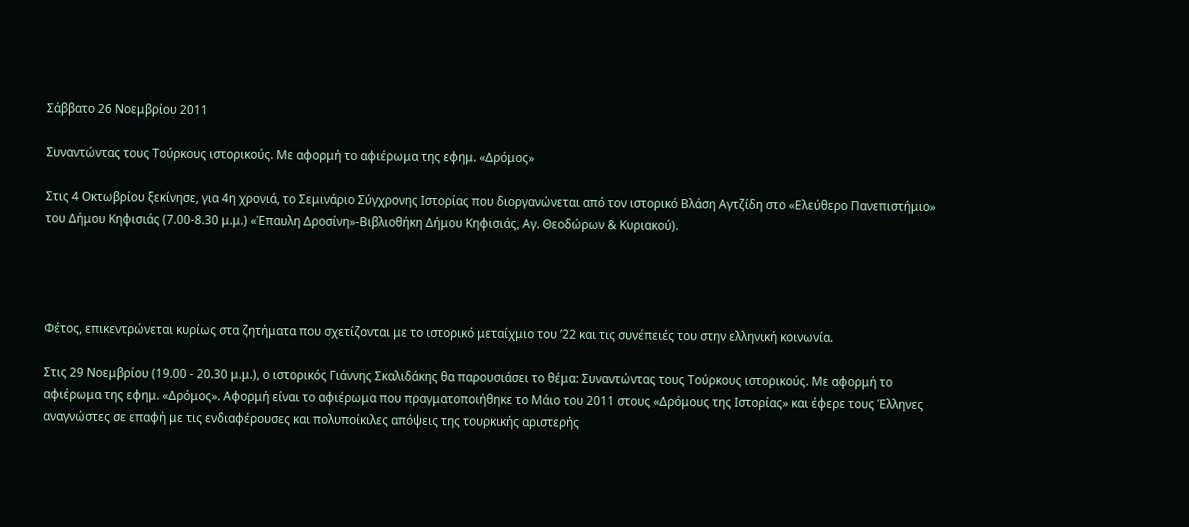Σάββατο 26 Νοεμβρίου 2011

Συναντώντας τους Τούρκους ιστορικούς. Με αφορμή το αφιέρωμα της εφημ. «Δρόμος»

Στις 4 Οκτωβρίου ξεκίνησε, για 4η χρονιά, το Σεμινάριο Σύγχρονης Ιστορίας που διοργανώνεται από τον ιστορικό Βλάση Αγτζίδη στο «Ελεύθερο Πανεπιστήμιο» του Δήμου Κηφισιάς (7.00-8.30 μ.μ.) «Έπαυλη Δροσίνη»-Βιβλιοθήκη Δήμου Κηφισιάς, Αγ. Θεοδώρων & Κυριακού).




Φέτος, επικεντρώνεται κυρίως στα ζητήματα που σχετίζονται με το ιστορικό μεταίχμιο του ’22 και τις συνέπειές του στην ελληνική κοινωνία.

Στις 29 Νοεμβρίου (19.00 - 20.30 μ.μ.), ο ιστορικός Γιάννης Σκαλιδάκης θα παρουσιάσει το θέμα: Συναντώντας τους Τούρκους ιστορικούς. Με αφορμή το αφιέρωμα της εφημ. «Δρόμος». Αφορμή είναι το αφιέρωμα που πραγματοποιήθηκε το Μάιο του 2011 στους «Δρόμους της Ιστορίας» και έφερε τους Έλληνες αναγνώστες σε επαφή με τις ενδιαφέρουσες και πολυποίκιλες απόψεις της τουρκικής αριστερής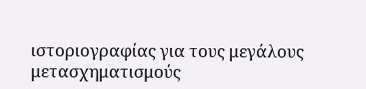ιστοριογραφίας για τους μεγάλους μετασχηματισμούς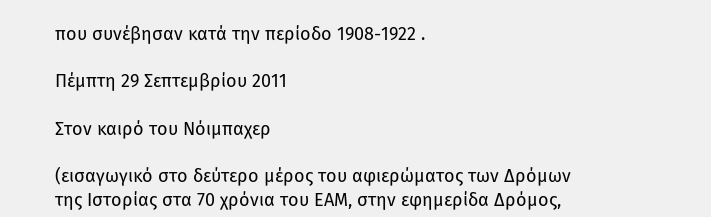που συνέβησαν κατά την περίοδο 1908-1922 .

Πέμπτη 29 Σεπτεμβρίου 2011

Στον καιρό του Νόιμπαχερ

(εισαγωγικό στο δεύτερο μέρος του αφιερώματος των Δρόμων της Ιστορίας στα 70 χρόνια του ΕΑΜ, στην εφημερίδα Δρόμος,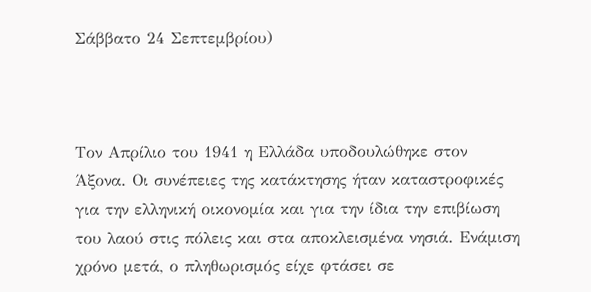Σάββατο 24 Σεπτεμβρίου)



Τον Απρίλιο του 1941 η Ελλάδα υποδουλώθηκε στον Άξονα. Οι συνέπειες της κατάκτησης ήταν καταστροφικές για την ελληνική οικονομία και για την ίδια την επιβίωση του λαού στις πόλεις και στα αποκλεισμένα νησιά. Ενάμιση χρόνο μετά, ο πληθωρισμός είχε φτάσει σε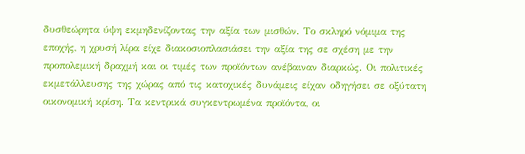δυσθεώρητα ύψη εκμηδενίζοντας την αξία των μισθών. Το σκληρό νόμιμα της εποχής, η χρυσή λίρα είχε διακοσιοπλασιάσει την αξία της σε σχέση με την προπολεμική δραχμή και οι τιμές των προϊόντων ανέβαιναν διαρκώς. Οι πολιτικές εκμετάλλευσης της χώρας από τις κατοχικές δυνάμεις είχαν οδηγήσει σε οξύτατη οικονομική κρίση. Τα κεντρικά συγκεντρωμένα προϊόντα, οι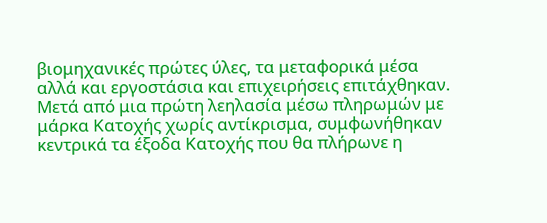βιομηχανικές πρώτες ύλες, τα μεταφορικά μέσα αλλά και εργοστάσια και επιχειρήσεις επιτάχθηκαν. Μετά από μια πρώτη λεηλασία μέσω πληρωμών με μάρκα Κατοχής χωρίς αντίκρισμα, συμφωνήθηκαν κεντρικά τα έξοδα Κατοχής που θα πλήρωνε η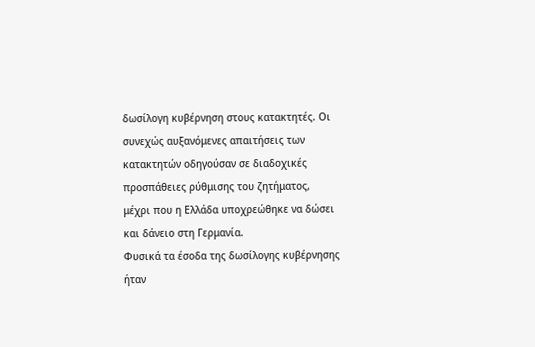δωσίλογη κυβέρνηση στους κατακτητές. Οι συνεχώς αυξανόμενες απαιτήσεις των κατακτητών οδηγούσαν σε διαδοχικές προσπάθειες ρύθμισης του ζητήματος, μέχρι που η Ελλάδα υποχρεώθηκε να δώσει και δάνειο στη Γερμανία.
Φυσικά τα έσοδα της δωσίλογης κυβέρνησης ήταν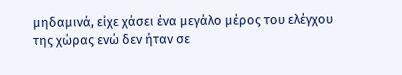μηδαμινά, είχε χάσει ένα μεγάλο μέρος του ελέγχου της χώρας ενώ δεν ήταν σε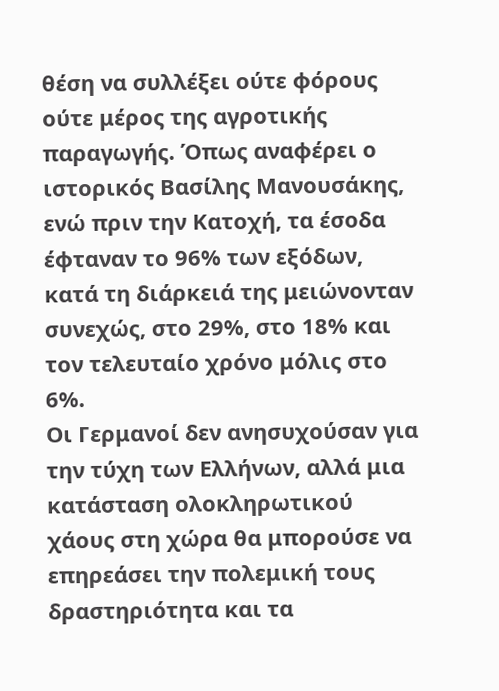θέση να συλλέξει ούτε φόρους ούτε μέρος της αγροτικής παραγωγής. Όπως αναφέρει ο ιστορικός Βασίλης Μανουσάκης, ενώ πριν την Κατοχή, τα έσοδα έφταναν το 96% των εξόδων, κατά τη διάρκειά της μειώνονταν συνεχώς, στο 29%, στο 18% και τον τελευταίο χρόνο μόλις στο 6%.
Οι Γερμανοί δεν ανησυχούσαν για την τύχη των Ελλήνων, αλλά μια κατάσταση ολοκληρωτικού χάους στη χώρα θα μπορούσε να επηρεάσει την πολεμική τους δραστηριότητα και τα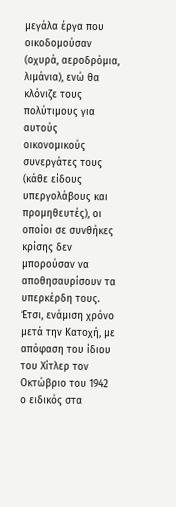μεγάλα έργα που οικοδομούσαν (οχυρά, αεροδρόμια, λιμάνια), ενώ θα κλόνιζε τους πολύτιμους για αυτούς οικονομικούς συνεργάτες τους (κάθε είδους υπεργολάβους και προμηθευτές), οι οποίοι σε συνθήκες κρίσης δεν μπορούσαν να αποθησαυρίσουν τα υπερκέρδη τους.
Έτσι, ενάμιση χρόνο μετά την Κατοχή, με απόφαση του ίδιου του Χίτλερ τον Οκτώβριο του 1942 ο ειδικός στα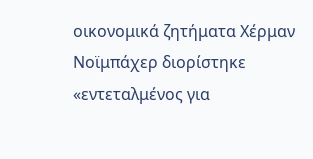οικονομικά ζητήματα Χέρμαν Νοϊμπάχερ διορίστηκε «εντεταλμένος για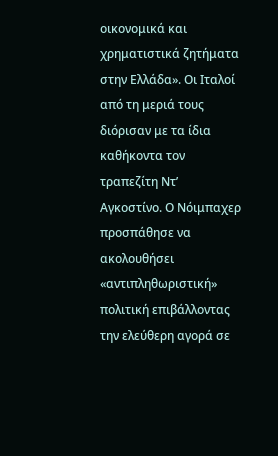οικονομικά και χρηματιστικά ζητήματα στην Ελλάδα». Οι Ιταλοί από τη μεριά τους διόρισαν με τα ίδια καθήκοντα τον τραπεζίτη Ντ’ Αγκοστίνο. Ο Νόιμπαχερ προσπάθησε να ακολουθήσει «αντιπληθωριστική» πολιτική επιβάλλοντας την ελεύθερη αγορά σε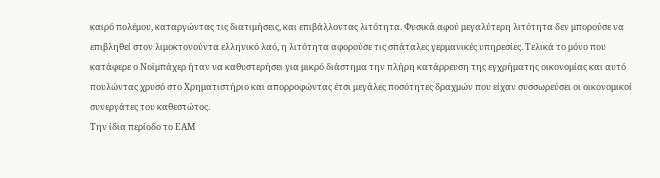καιρό πολέμου, καταργώντας τις διατιμήσεις, και επιβάλλοντας λιτότητα. Φυσικά αφού μεγαλύτερη λιτότητα δεν μπορούσε να επιβληθεί στον λιμοκτονούντα ελληνικό λαό, η λιτότητα αφορούσε τις σπάταλες γερμανικές υπηρεσίες. Τελικά το μόνο που κατάφερε ο Νοϊμπάχερ ήταν να καθυστερήσει για μικρό διάστημα την πλήρη κατάρρευση της εγχρήματης οικονομίας και αυτό πουλώντας χρυσό στο Χρηματιστήριο και απορροφώντας έτσι μεγάλες ποσότητες δραχμών που είχαν συσσωρεύσει οι οικονομικοί συνεργάτες του καθεστώτος.
Την ίδια περίοδο το ΕΑΜ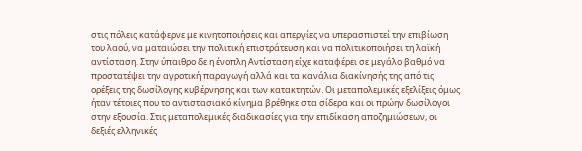στις πόλεις κατάφερνε με κινητοποιήσεις και απεργίες να υπερασπιστεί την επιβίωση του λαού, να ματαιώσει την πολιτική επιστράτευση και να πολιτικοποιήσει τη λαϊκή αντίσταση. Στην ύπαιθρο δε η ένοπλη Αντίσταση είχε καταφέρει σε μεγάλο βαθμό να προστατέψει την αγροτική παραγωγή αλλά και τα κανάλια διακίνησής της από τις ορέξεις της δωσίλογης κυβέρνησης και των κατακτητών. Οι μεταπολεμικές εξελίξεις όμως ήταν τέτοιες που το αντιστασιακό κίνημα βρέθηκε στα σίδερα και οι πρώην δωσίλογοι στην εξουσία. Στις μεταπολεμικές διαδικασίες για την επιδίκαση αποζημιώσεων, οι δεξιές ελληνικές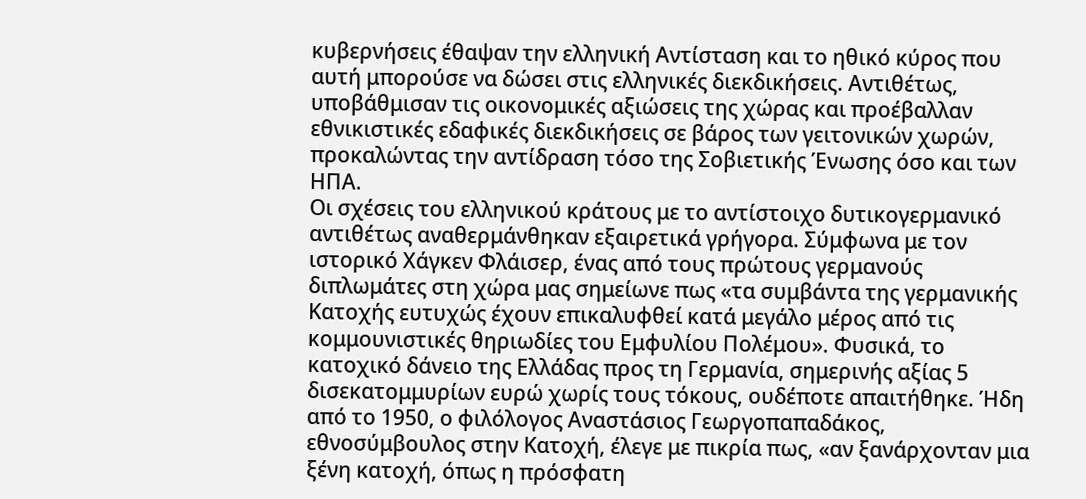κυβερνήσεις έθαψαν την ελληνική Αντίσταση και το ηθικό κύρος που αυτή μπορούσε να δώσει στις ελληνικές διεκδικήσεις. Αντιθέτως, υποβάθμισαν τις οικονομικές αξιώσεις της χώρας και προέβαλλαν εθνικιστικές εδαφικές διεκδικήσεις σε βάρος των γειτονικών χωρών, προκαλώντας την αντίδραση τόσο της Σοβιετικής Ένωσης όσο και των ΗΠΑ.
Οι σχέσεις του ελληνικού κράτους με το αντίστοιχο δυτικογερμανικό αντιθέτως αναθερμάνθηκαν εξαιρετικά γρήγορα. Σύμφωνα με τον ιστορικό Χάγκεν Φλάισερ, ένας από τους πρώτους γερμανούς διπλωμάτες στη χώρα μας σημείωνε πως «τα συμβάντα της γερμανικής Κατοχής ευτυχώς έχουν επικαλυφθεί κατά μεγάλο μέρος από τις κομμουνιστικές θηριωδίες του Εμφυλίου Πολέμου». Φυσικά, το κατοχικό δάνειο της Ελλάδας προς τη Γερμανία, σημερινής αξίας 5 δισεκατομμυρίων ευρώ χωρίς τους τόκους, ουδέποτε απαιτήθηκε. Ήδη από το 1950, ο φιλόλογος Αναστάσιος Γεωργοπαπαδάκος, εθνοσύμβουλος στην Κατοχή, έλεγε με πικρία πως, «αν ξανάρχονταν μια ξένη κατοχή, όπως η πρόσφατη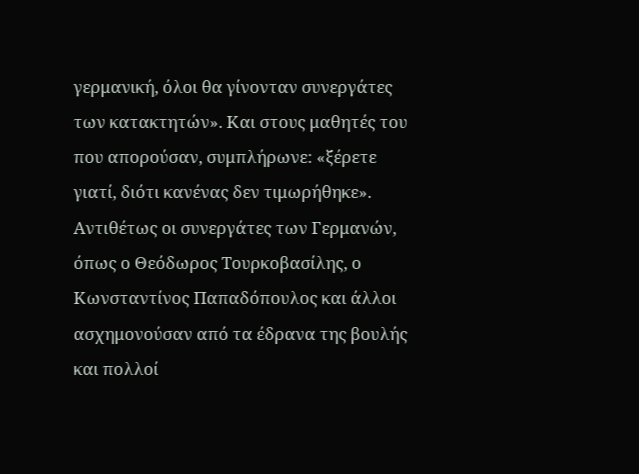γερμανική, όλοι θα γίνονταν συνεργάτες των κατακτητών». Και στους μαθητές του που απορούσαν, συμπλήρωνε: «ξέρετε γιατί, διότι κανένας δεν τιμωρήθηκε». Αντιθέτως οι συνεργάτες των Γερμανών, όπως ο Θεόδωρος Τουρκοβασίλης, ο Κωνσταντίνος Παπαδόπουλος και άλλοι ασχημονούσαν από τα έδρανα της βουλής και πολλοί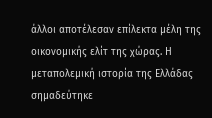άλλοι αποτέλεσαν επίλεκτα μέλη της οικονομικής ελίτ της χώρας. Η μεταπολεμική ιστορία της Ελλάδας σημαδεύτηκε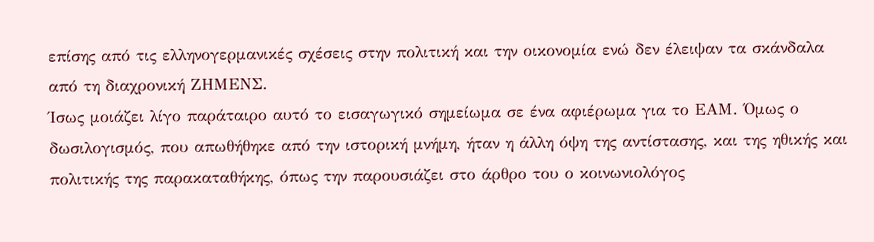επίσης από τις ελληνογερμανικές σχέσεις στην πολιτική και την οικονομία ενώ δεν έλειψαν τα σκάνδαλα από τη διαχρονική ΖΗΜΕΝΣ.
Ίσως μοιάζει λίγο παράταιρο αυτό το εισαγωγικό σημείωμα σε ένα αφιέρωμα για το ΕΑΜ. Όμως ο δωσιλογισμός, που απωθήθηκε από την ιστορική μνήμη, ήταν η άλλη όψη της αντίστασης, και της ηθικής και πολιτικής της παρακαταθήκης, όπως την παρουσιάζει στο άρθρο του ο κοινωνιολόγος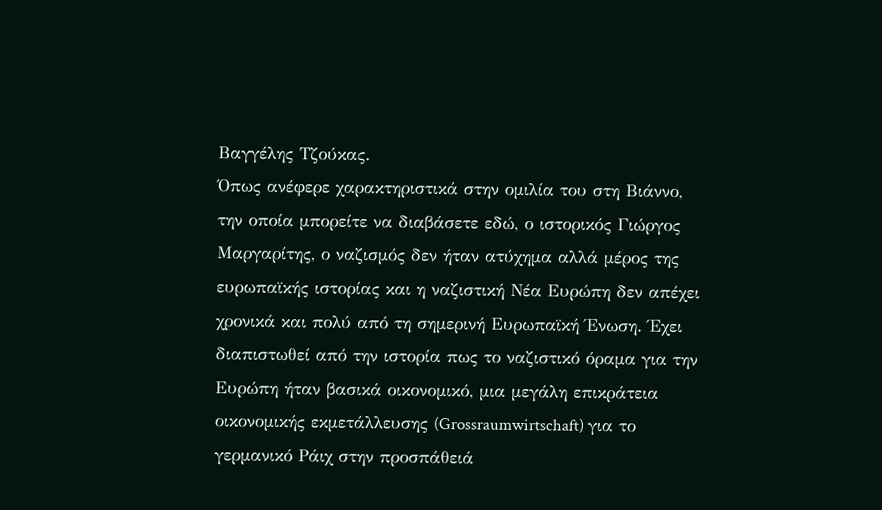Βαγγέλης Τζούκας.
Όπως ανέφερε χαρακτηριστικά στην ομιλία του στη Βιάννο, την οποία μπορείτε να διαβάσετε εδώ, ο ιστορικός Γιώργος Μαργαρίτης, ο ναζισμός δεν ήταν ατύχημα αλλά μέρος της ευρωπαϊκής ιστορίας και η ναζιστική Νέα Ευρώπη δεν απέχει χρονικά και πολύ από τη σημερινή Ευρωπαϊκή Ένωση. Έχει διαπιστωθεί από την ιστορία πως το ναζιστικό όραμα για την Ευρώπη ήταν βασικά οικονομικό, μια μεγάλη επικράτεια οικονομικής εκμετάλλευσης (Grossraumwirtschaft) για το γερμανικό Ράιχ στην προσπάθειά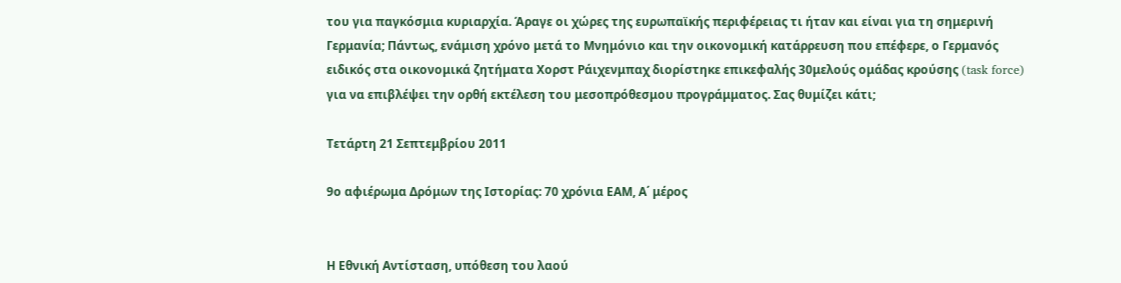του για παγκόσμια κυριαρχία. Άραγε οι χώρες της ευρωπαϊκής περιφέρειας τι ήταν και είναι για τη σημερινή Γερμανία; Πάντως, ενάμιση χρόνο μετά το Μνημόνιο και την οικονομική κατάρρευση που επέφερε, ο Γερμανός ειδικός στα οικονομικά ζητήματα Χορστ Ράιχενμπαχ διορίστηκε επικεφαλής 30μελούς ομάδας κρούσης (task force) για να επιβλέψει την ορθή εκτέλεση του μεσοπρόθεσμου προγράμματος. Σας θυμίζει κάτι;

Τετάρτη 21 Σεπτεμβρίου 2011

9ο αφιέρωμα Δρόμων της Ιστορίας: 70 χρόνια ΕΑΜ, Α΄ μέρος


Η Εθνική Αντίσταση, υπόθεση του λαού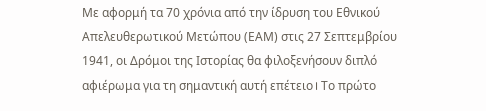Με αφορμή τα 70 χρόνια από την ίδρυση του Εθνικού Απελευθερωτικού Μετώπου (ΕΑΜ) στις 27 Σεπτεμβρίου 1941, οι Δρόμοι της Ιστορίας θα φιλοξενήσουν διπλό αφιέρωμα για τη σημαντική αυτή επέτειο। Το πρώτο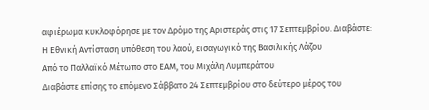αφιέρωμα κυκλοφόρησε με τον Δρόμο της Αριστεράς στις 17 Σεπτεμβρίου. Διαβάστε:
Η Εθνική Αντίσταση υπόθεση του λαού, εισαγωγικό της Βασιλικής Λάζου
Από το Παλλαϊκό Μέτωπο στο ΕΑΜ, του Μιχάλη Λυμπεράτου
Διαβάστε επίσης το επόμενο Σάββατο 24 Σεπτεμβρίου στο δεύτερο μέρος του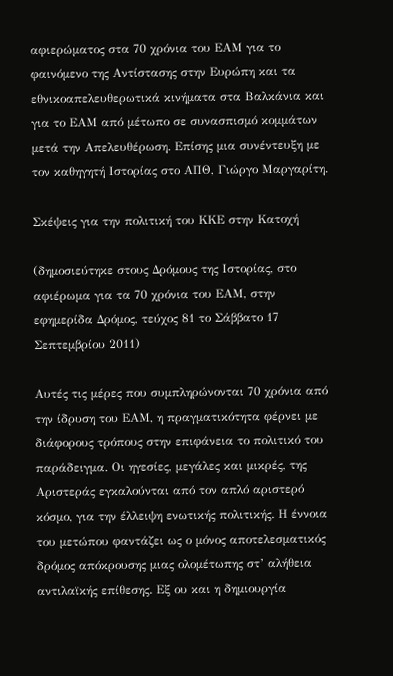αφιερώματος στα 70 χρόνια του ΕΑΜ για το φαινόμενο της Αντίστασης στην Ευρώπη και τα εθνικοαπελευθερωτικά κινήματα στα Βαλκάνια και για το ΕΑΜ από μέτωπο σε συνασπισμό κομμάτων μετά την Απελευθέρωση. Επίσης μια συνέντευξη με τον καθηγητή Ιστορίας στο ΑΠΘ, Γιώργο Μαργαρίτη.

Σκέψεις για την πολιτική του ΚΚΕ στην Κατοχή

(δημοσιεύτηκε στους Δρόμους της Ιστορίας, στο αφιέρωμα για τα 70 χρόνια του ΕΑΜ, στην εφημερίδα Δρόμος, τεύχος 81 το Σάββατο 17 Σεπτεμβρίου 2011)

Αυτές τις μέρες που συμπληρώνονται 70 χρόνια από την ίδρυση του ΕΑΜ, η πραγματικότητα φέρνει με διάφορους τρόπους στην επιφάνεια το πολιτικό του παράδειγμα. Οι ηγεσίες, μεγάλες και μικρές, της Αριστεράς εγκαλούνται από τον απλό αριστερό κόσμο, για την έλλειψη ενωτικής πολιτικής. Η έννοια του μετώπου φαντάζει ως ο μόνος αποτελεσματικός δρόμος απόκρουσης μιας ολομέτωπης στ’ αλήθεια αντιλαϊκής επίθεσης. Εξ ου και η δημιουργία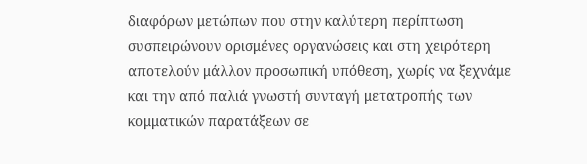διαφόρων μετώπων που στην καλύτερη περίπτωση συσπειρώνουν ορισμένες οργανώσεις και στη χειρότερη αποτελούν μάλλον προσωπική υπόθεση, χωρίς να ξεχνάμε και την από παλιά γνωστή συνταγή μετατροπής των κομματικών παρατάξεων σε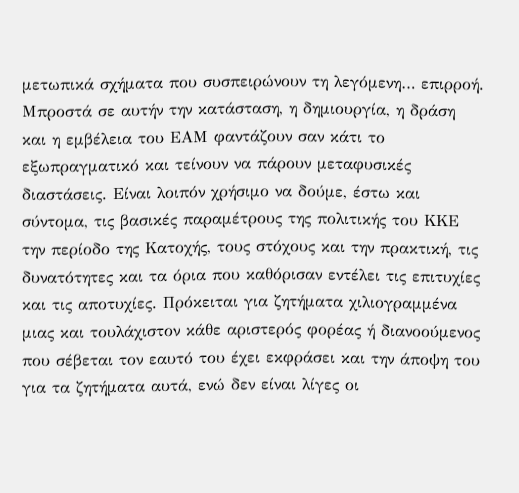μετωπικά σχήματα που συσπειρώνουν τη λεγόμενη… επιρροή.
Μπροστά σε αυτήν την κατάσταση, η δημιουργία, η δράση και η εμβέλεια του ΕΑΜ φαντάζουν σαν κάτι το εξωπραγματικό και τείνουν να πάρουν μεταφυσικές διαστάσεις. Είναι λοιπόν χρήσιμο να δούμε, έστω και σύντομα, τις βασικές παραμέτρους της πολιτικής του ΚΚΕ την περίοδο της Κατοχής, τους στόχους και την πρακτική, τις δυνατότητες και τα όρια που καθόρισαν εντέλει τις επιτυχίες και τις αποτυχίες. Πρόκειται για ζητήματα χιλιογραμμένα μιας και τουλάχιστον κάθε αριστερός φορέας ή διανοούμενος που σέβεται τον εαυτό του έχει εκφράσει και την άποψη του για τα ζητήματα αυτά, ενώ δεν είναι λίγες οι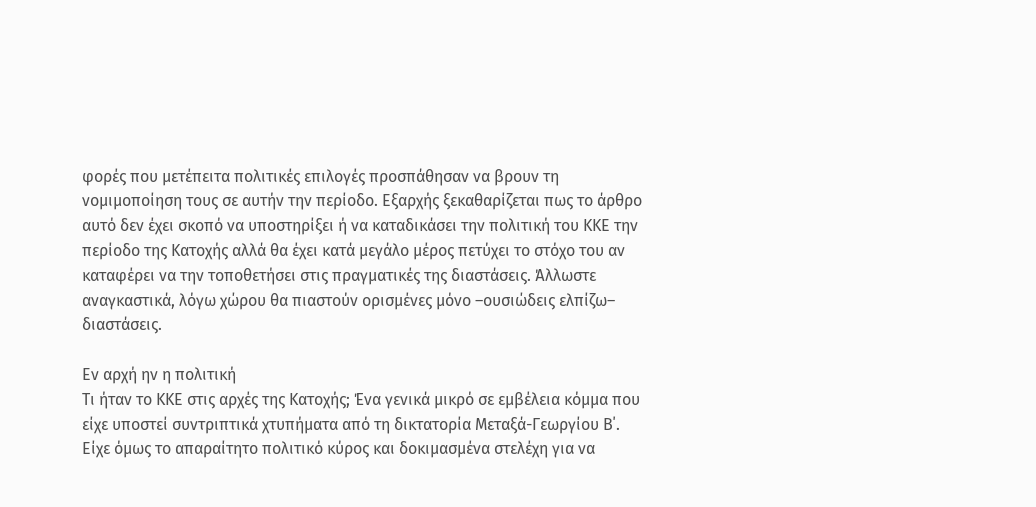φορές που μετέπειτα πολιτικές επιλογές προσπάθησαν να βρουν τη νομιμοποίηση τους σε αυτήν την περίοδο. Εξαρχής ξεκαθαρίζεται πως το άρθρο αυτό δεν έχει σκοπό να υποστηρίξει ή να καταδικάσει την πολιτική του ΚΚΕ την περίοδο της Κατοχής αλλά θα έχει κατά μεγάλο μέρος πετύχει το στόχο του αν καταφέρει να την τοποθετήσει στις πραγματικές της διαστάσεις. Άλλωστε αναγκαστικά, λόγω χώρου θα πιαστούν ορισμένες μόνο –ουσιώδεις ελπίζω– διαστάσεις.

Εν αρχή ην η πολιτική
Τι ήταν το ΚΚΕ στις αρχές της Κατοχής; Ένα γενικά μικρό σε εμβέλεια κόμμα που είχε υποστεί συντριπτικά χτυπήματα από τη δικτατορία Μεταξά-Γεωργίου Β΄. Είχε όμως το απαραίτητο πολιτικό κύρος και δοκιμασμένα στελέχη για να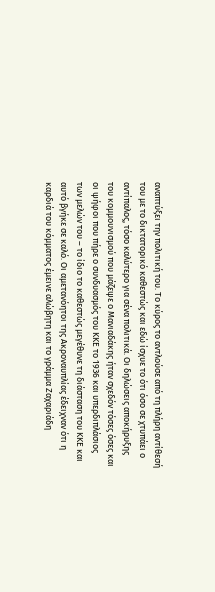αναπτύξει την πολιτική του. Το κύρος το αντλούσε από τη πλήρη αντίθεσή του με το δικτατορικό καθεστώς και εδώ ίσχυε το ότι όσο σε χτυπάει ο αντίπαλος, τόσο καλύτερο για σένα πολιτικά. Οι δηλώσεις αποκήρυξης του κομμουνισμού που μάζεψε ο Μανιαδάκης ήταν σχεδόν τόσες όσες και οι ψήφοι που πήρε ο συνδυασμός του ΚΚΕ το 1936 και υπερδιπλάσιος των μελών του – το ίδιο το καθεστώς μεγέθυνε τη διάσταση του ΚΚΕ και αυτό βγήκε σε καλό. Οι αμετανόητοι της Ακροναυπλίας έδειχναν ότι η καρδιά του κόμματος έμεινε αλώβητη και το γράμμα Ζαχαριάδη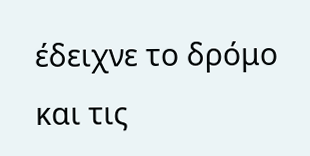έδειχνε το δρόμο και τις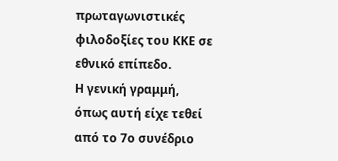πρωταγωνιστικές φιλοδοξίες του ΚΚΕ σε εθνικό επίπεδο.
Η γενική γραμμή, όπως αυτή είχε τεθεί από το 7ο συνέδριο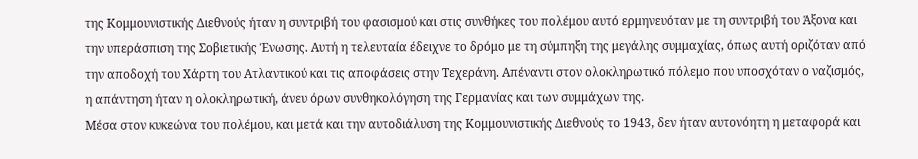της Κομμουνιστικής Διεθνούς ήταν η συντριβή του φασισμού και στις συνθήκες του πολέμου αυτό ερμηνευόταν με τη συντριβή του Άξονα και την υπεράσπιση της Σοβιετικής Ένωσης. Αυτή η τελευταία έδειχνε το δρόμο με τη σύμπηξη της μεγάλης συμμαχίας, όπως αυτή οριζόταν από την αποδοχή του Χάρτη του Ατλαντικού και τις αποφάσεις στην Τεχεράνη. Απέναντι στον ολοκληρωτικό πόλεμο που υποσχόταν ο ναζισμός, η απάντηση ήταν η ολοκληρωτική, άνευ όρων συνθηκολόγηση της Γερμανίας και των συμμάχων της.
Μέσα στον κυκεώνα του πολέμου, και μετά και την αυτοδιάλυση της Κομμουνιστικής Διεθνούς το 1943, δεν ήταν αυτονόητη η μεταφορά και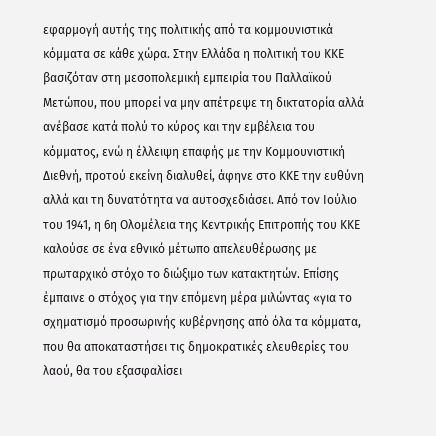εφαρμογή αυτής της πολιτικής από τα κομμουνιστικά κόμματα σε κάθε χώρα. Στην Ελλάδα η πολιτική του ΚΚΕ βασιζόταν στη μεσοπολεμική εμπειρία του Παλλαϊκού Μετώπου, που μπορεί να μην απέτρεψε τη δικτατορία αλλά ανέβασε κατά πολύ το κύρος και την εμβέλεια του κόμματος, ενώ η έλλειψη επαφής με την Κομμουνιστική Διεθνή, προτού εκείνη διαλυθεί, άφηνε στο ΚΚΕ την ευθύνη αλλά και τη δυνατότητα να αυτοσχεδιάσει. Από τον Ιούλιο του 1941, η 6η Ολομέλεια της Κεντρικής Επιτροπής του ΚΚΕ καλούσε σε ένα εθνικό μέτωπο απελευθέρωσης με πρωταρχικό στόχο το διώξιμο των κατακτητών. Επίσης έμπαινε ο στόχος για την επόμενη μέρα μιλώντας «για το σχηματισμό προσωρινής κυβέρνησης από όλα τα κόμματα, που θα αποκαταστήσει τις δημοκρατικές ελευθερίες του λαού, θα του εξασφαλίσει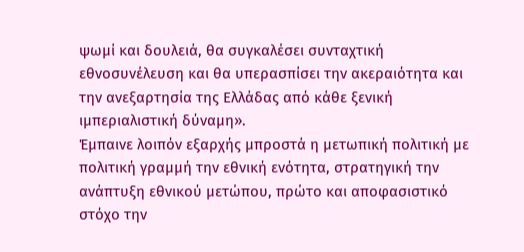ψωμί και δουλειά, θα συγκαλέσει συνταχτική εθνοσυνέλευση και θα υπερασπίσει την ακεραιότητα και την ανεξαρτησία της Ελλάδας από κάθε ξενική ιμπεριαλιστική δύναμη».
Έμπαινε λοιπόν εξαρχής μπροστά η μετωπική πολιτική με πολιτική γραμμή την εθνική ενότητα, στρατηγική την ανάπτυξη εθνικού μετώπου, πρώτο και αποφασιστικό στόχο την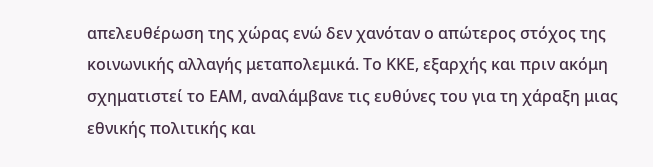απελευθέρωση της χώρας ενώ δεν χανόταν ο απώτερος στόχος της κοινωνικής αλλαγής μεταπολεμικά. Το ΚΚΕ, εξαρχής και πριν ακόμη σχηματιστεί το ΕΑΜ, αναλάμβανε τις ευθύνες του για τη χάραξη μιας εθνικής πολιτικής και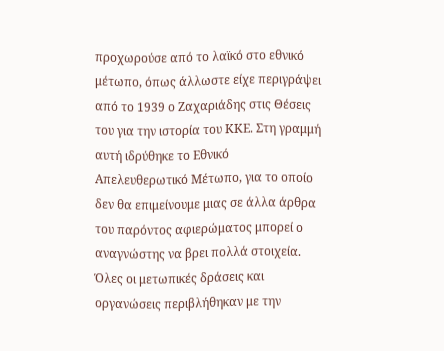προχωρούσε από το λαϊκό στο εθνικό μέτωπο, όπως άλλωστε είχε περιγράψει από το 1939 ο Ζαχαριάδης στις Θέσεις του για την ιστορία του ΚΚΕ. Στη γραμμή αυτή ιδρύθηκε το Εθνικό Απελευθερωτικό Μέτωπο, για το οποίο δεν θα επιμείνουμε μιας σε άλλα άρθρα του παρόντος αφιερώματος μπορεί ο αναγνώστης να βρει πολλά στοιχεία. Όλες οι μετωπικές δράσεις και οργανώσεις περιβλήθηκαν με την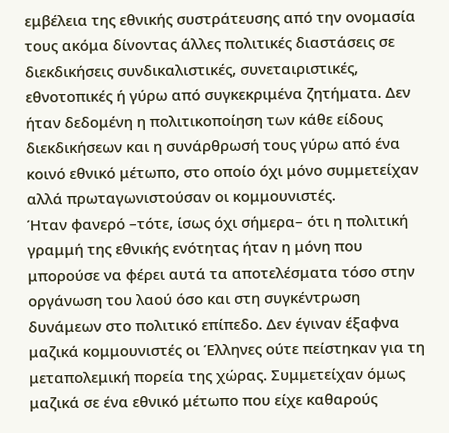εμβέλεια της εθνικής συστράτευσης από την ονομασία τους ακόμα δίνοντας άλλες πολιτικές διαστάσεις σε διεκδικήσεις συνδικαλιστικές, συνεταιριστικές, εθνοτοπικές ή γύρω από συγκεκριμένα ζητήματα. Δεν ήταν δεδομένη η πολιτικοποίηση των κάθε είδους διεκδικήσεων και η συνάρθρωσή τους γύρω από ένα κοινό εθνικό μέτωπο, στο οποίο όχι μόνο συμμετείχαν αλλά πρωταγωνιστούσαν οι κομμουνιστές.
Ήταν φανερό –τότε, ίσως όχι σήμερα– ότι η πολιτική γραμμή της εθνικής ενότητας ήταν η μόνη που μπορούσε να φέρει αυτά τα αποτελέσματα τόσο στην οργάνωση του λαού όσο και στη συγκέντρωση δυνάμεων στο πολιτικό επίπεδο. Δεν έγιναν έξαφνα μαζικά κομμουνιστές οι Έλληνες ούτε πείστηκαν για τη μεταπολεμική πορεία της χώρας. Συμμετείχαν όμως μαζικά σε ένα εθνικό μέτωπο που είχε καθαρούς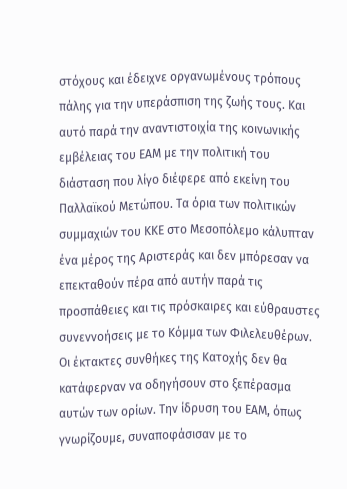στόχους και έδειχνε οργανωμένους τρόπους πάλης για την υπεράσπιση της ζωής τους. Και αυτό παρά την αναντιστοιχία της κοινωνικής εμβέλειας του ΕΑΜ με την πολιτική του διάσταση που λίγο διέφερε από εκείνη του Παλλαϊκού Μετώπου. Τα όρια των πολιτικών συμμαχιών του ΚΚΕ στο Μεσοπόλεμο κάλυπταν ένα μέρος της Αριστεράς και δεν μπόρεσαν να επεκταθούν πέρα από αυτήν παρά τις προσπάθειες και τις πρόσκαιρες και εύθραυστες συνεννοήσεις με το Κόμμα των Φιλελευθέρων. Οι έκτακτες συνθήκες της Κατοχής δεν θα κατάφερναν να οδηγήσουν στο ξεπέρασμα αυτών των ορίων. Την ίδρυση του ΕΑΜ, όπως γνωρίζουμε, συναποφάσισαν με το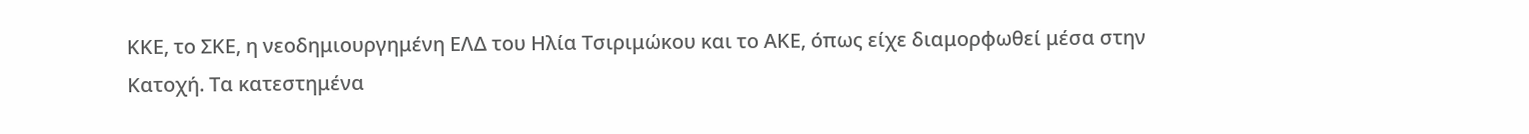ΚΚΕ, το ΣΚΕ, η νεοδημιουργημένη ΕΛΔ του Ηλία Τσιριμώκου και το ΑΚΕ, όπως είχε διαμορφωθεί μέσα στην Κατοχή. Τα κατεστημένα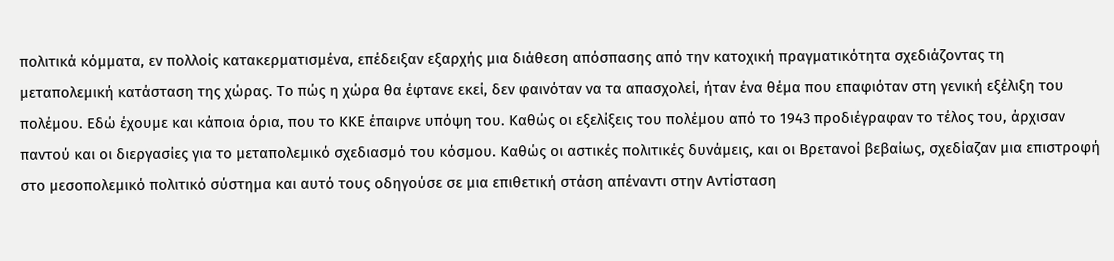πολιτικά κόμματα, εν πολλοίς κατακερματισμένα, επέδειξαν εξαρχής μια διάθεση απόσπασης από την κατοχική πραγματικότητα σχεδιάζοντας τη μεταπολεμική κατάσταση της χώρας. Το πώς η χώρα θα έφτανε εκεί, δεν φαινόταν να τα απασχολεί, ήταν ένα θέμα που επαφιόταν στη γενική εξέλιξη του πολέμου. Εδώ έχουμε και κάποια όρια, που το ΚΚΕ έπαιρνε υπόψη του. Καθώς οι εξελίξεις του πολέμου από το 1943 προδιέγραφαν το τέλος του, άρχισαν παντού και οι διεργασίες για το μεταπολεμικό σχεδιασμό του κόσμου. Καθώς οι αστικές πολιτικές δυνάμεις, και οι Βρετανοί βεβαίως, σχεδίαζαν μια επιστροφή στο μεσοπολεμικό πολιτικό σύστημα και αυτό τους οδηγούσε σε μια επιθετική στάση απέναντι στην Αντίσταση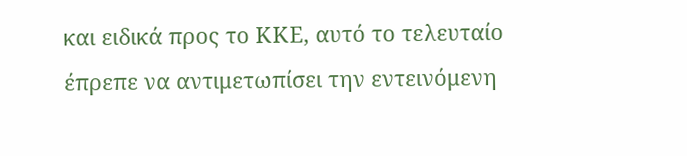και ειδικά προς το ΚΚΕ, αυτό το τελευταίο έπρεπε να αντιμετωπίσει την εντεινόμενη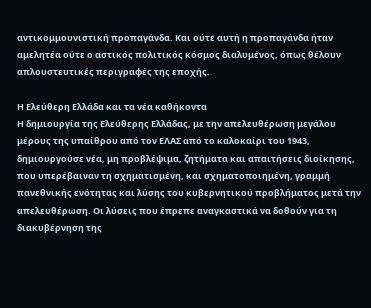αντικομμουνιστική προπαγάνδα. Και ούτε αυτή η προπαγάνδα ήταν αμελητέα ούτε ο αστικός πολιτικός κόσμος διαλυμένος, όπως θέλουν απλουστευτικές περιγραφές της εποχής.

Η Ελεύθερη Ελλάδα και τα νέα καθήκοντα
Η δημιουργία της Ελεύθερης Ελλάδας, με την απελευθέρωση μεγάλου μέρους της υπαίθρου από τον ΕΛΑΣ από το καλοκαίρι του 1943, δημιουργούσε νέα, μη προβλέψιμα, ζητήματα και απαιτήσεις διοίκησης, που υπερέβαιναν τη σχηματισμένη, και σχηματοποιημένη, γραμμή πανεθνικής ενότητας και λύσης του κυβερνητικού προβλήματος μετά την απελευθέρωση. Οι λύσεις που έπρεπε αναγκαστικά να δοθούν για τη διακυβέρνηση της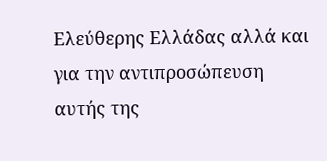Ελεύθερης Ελλάδας αλλά και για την αντιπροσώπευση αυτής της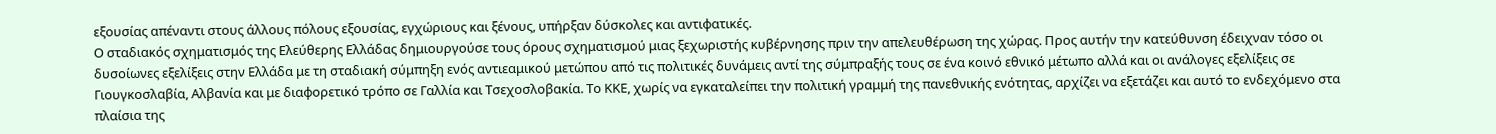εξουσίας απέναντι στους άλλους πόλους εξουσίας, εγχώριους και ξένους, υπήρξαν δύσκολες και αντιφατικές.
Ο σταδιακός σχηματισμός της Ελεύθερης Ελλάδας δημιουργούσε τους όρους σχηματισμού μιας ξεχωριστής κυβέρνησης πριν την απελευθέρωση της χώρας. Προς αυτήν την κατεύθυνση έδειχναν τόσο οι δυσοίωνες εξελίξεις στην Ελλάδα με τη σταδιακή σύμπηξη ενός αντιεαμικού μετώπου από τις πολιτικές δυνάμεις αντί της σύμπραξής τους σε ένα κοινό εθνικό μέτωπο αλλά και οι ανάλογες εξελίξεις σε Γιουγκοσλαβία, Αλβανία και με διαφορετικό τρόπο σε Γαλλία και Τσεχοσλοβακία. Το ΚΚΕ, χωρίς να εγκαταλείπει την πολιτική γραμμή της πανεθνικής ενότητας, αρχίζει να εξετάζει και αυτό το ενδεχόμενο στα πλαίσια της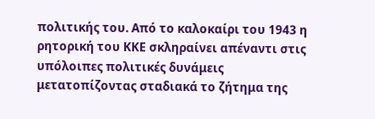πολιτικής του. Από το καλοκαίρι του 1943 η ρητορική του ΚΚΕ σκληραίνει απέναντι στις υπόλοιπες πολιτικές δυνάμεις μετατοπίζοντας σταδιακά το ζήτημα της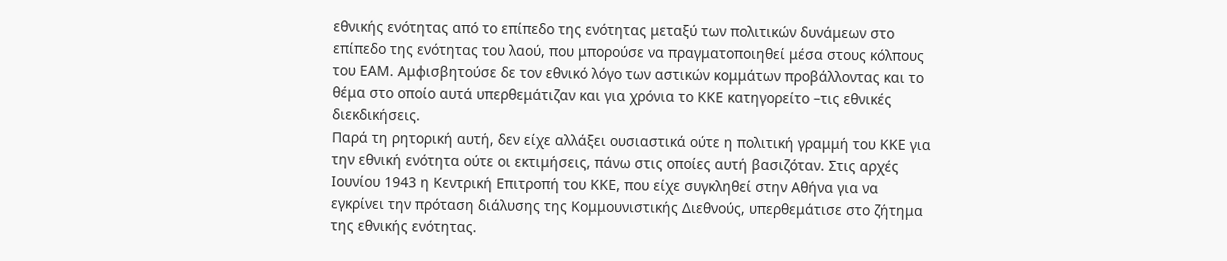εθνικής ενότητας από το επίπεδο της ενότητας μεταξύ των πολιτικών δυνάμεων στο επίπεδο της ενότητας του λαού, που μπορούσε να πραγματοποιηθεί μέσα στους κόλπους του ΕΑΜ. Αμφισβητούσε δε τον εθνικό λόγο των αστικών κομμάτων προβάλλοντας και το θέμα στο οποίο αυτά υπερθεμάτιζαν και για χρόνια το ΚΚΕ κατηγορείτο –τις εθνικές διεκδικήσεις.
Παρά τη ρητορική αυτή, δεν είχε αλλάξει ουσιαστικά ούτε η πολιτική γραμμή του ΚΚΕ για την εθνική ενότητα ούτε οι εκτιμήσεις, πάνω στις οποίες αυτή βασιζόταν. Στις αρχές Ιουνίου 1943 η Κεντρική Επιτροπή του ΚΚΕ, που είχε συγκληθεί στην Αθήνα για να εγκρίνει την πρόταση διάλυσης της Κομμουνιστικής Διεθνούς, υπερθεμάτισε στο ζήτημα της εθνικής ενότητας.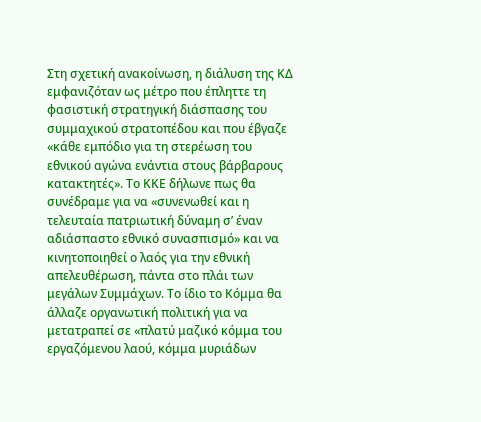Στη σχετική ανακοίνωση, η διάλυση της ΚΔ εμφανιζόταν ως μέτρο που έπληττε τη φασιστική στρατηγική διάσπασης του συμμαχικού στρατοπέδου και που έβγαζε «κάθε εμπόδιο για τη στερέωση του εθνικού αγώνα ενάντια στους βάρβαρους κατακτητές». Το ΚΚΕ δήλωνε πως θα συνέδραμε για να «συνενωθεί και η τελευταία πατριωτική δύναμη σ’ έναν αδιάσπαστο εθνικό συνασπισμό» και να κινητοποιηθεί ο λαός για την εθνική απελευθέρωση, πάντα στο πλάι των μεγάλων Συμμάχων. Το ίδιο το Κόμμα θα άλλαζε οργανωτική πολιτική για να μετατραπεί σε «πλατύ μαζικό κόμμα του εργαζόμενου λαού, κόμμα μυριάδων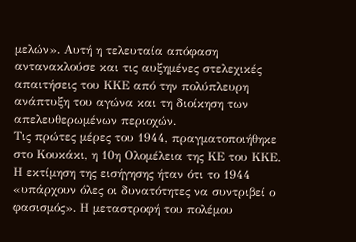μελών». Αυτή η τελευταία απόφαση αντανακλούσε και τις αυξημένες στελεχικές απαιτήσεις του ΚΚΕ από την πολύπλευρη ανάπτυξη του αγώνα και τη διοίκηση των απελευθερωμένων περιοχών.
Τις πρώτες μέρες του 1944, πραγματοποιήθηκε στο Κουκάκι, η 10η Ολομέλεια της ΚΕ του ΚΚΕ. Η εκτίμηση της εισήγησης ήταν ότι το 1944 «υπάρχουν όλες οι δυνατότητες να συντριβεί ο φασισμός». Η μεταστροφή του πολέμου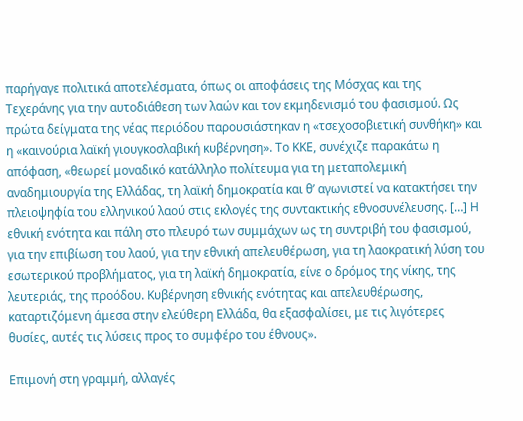παρήγαγε πολιτικά αποτελέσματα, όπως οι αποφάσεις της Μόσχας και της Τεχεράνης για την αυτοδιάθεση των λαών και τον εκμηδενισμό του φασισμού. Ως πρώτα δείγματα της νέας περιόδου παρουσιάστηκαν η «τσεχοσοβιετική συνθήκη» και η «καινούρια λαϊκή γιουγκοσλαβική κυβέρνηση». Το ΚΚΕ, συνέχιζε παρακάτω η απόφαση, «θεωρεί μοναδικό κατάλληλο πολίτευμα για τη μεταπολεμική αναδημιουργία της Ελλάδας, τη λαϊκή δημοκρατία και θ’ αγωνιστεί να κατακτήσει την πλειοψηφία του ελληνικού λαού στις εκλογές της συντακτικής εθνοσυνέλευσης. […] Η εθνική ενότητα και πάλη στο πλευρό των συμμάχων ως τη συντριβή του φασισμού, για την επιβίωση του λαού, για την εθνική απελευθέρωση, για τη λαοκρατική λύση του εσωτερικού προβλήματος, για τη λαϊκή δημοκρατία, είνε ο δρόμος της νίκης, της λευτεριάς, της προόδου. Κυβέρνηση εθνικής ενότητας και απελευθέρωσης, καταρτιζόμενη άμεσα στην ελεύθερη Ελλάδα, θα εξασφαλίσει, με τις λιγότερες θυσίες, αυτές τις λύσεις προς το συμφέρο του έθνους».

Επιμονή στη γραμμή, αλλαγές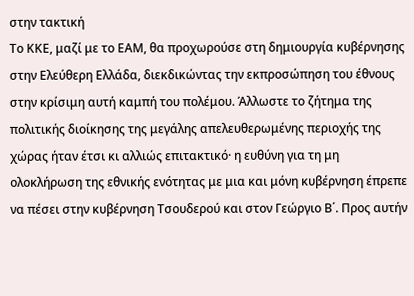στην τακτική
Το ΚΚΕ, μαζί με το ΕΑΜ, θα προχωρούσε στη δημιουργία κυβέρνησης στην Ελεύθερη Ελλάδα, διεκδικώντας την εκπροσώπηση του έθνους στην κρίσιμη αυτή καμπή του πολέμου. Άλλωστε το ζήτημα της πολιτικής διοίκησης της μεγάλης απελευθερωμένης περιοχής της χώρας ήταν έτσι κι αλλιώς επιτακτικό· η ευθύνη για τη μη ολοκλήρωση της εθνικής ενότητας με μια και μόνη κυβέρνηση έπρεπε να πέσει στην κυβέρνηση Τσουδερού και στον Γεώργιο Β΄. Προς αυτήν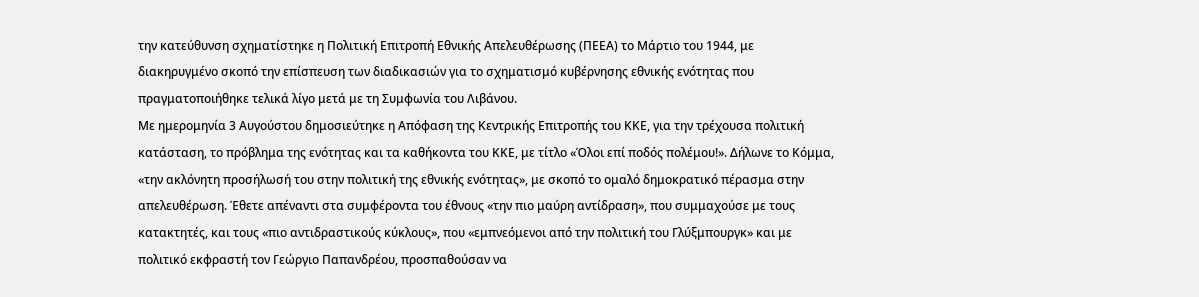την κατεύθυνση σχηματίστηκε η Πολιτική Επιτροπή Εθνικής Απελευθέρωσης (ΠΕΕΑ) το Μάρτιο του 1944, με διακηρυγμένο σκοπό την επίσπευση των διαδικασιών για το σχηματισμό κυβέρνησης εθνικής ενότητας που πραγματοποιήθηκε τελικά λίγο μετά με τη Συμφωνία του Λιβάνου.
Με ημερομηνία 3 Αυγούστου δημοσιεύτηκε η Απόφαση της Κεντρικής Επιτροπής του ΚΚΕ, για την τρέχουσα πολιτική κατάσταση, το πρόβλημα της ενότητας και τα καθήκοντα του ΚΚΕ, με τίτλο «Όλοι επί ποδός πολέμου!». Δήλωνε το Κόμμα, «την ακλόνητη προσήλωσή του στην πολιτική της εθνικής ενότητας», με σκοπό το ομαλό δημοκρατικό πέρασμα στην απελευθέρωση. Έθετε απέναντι στα συμφέροντα του έθνους «την πιο μαύρη αντίδραση», που συμμαχούσε με τους κατακτητές, και τους «πιο αντιδραστικούς κύκλους», που «εμπνεόμενοι από την πολιτική του Γλύξμπουργκ» και με πολιτικό εκφραστή τον Γεώργιο Παπανδρέου, προσπαθούσαν να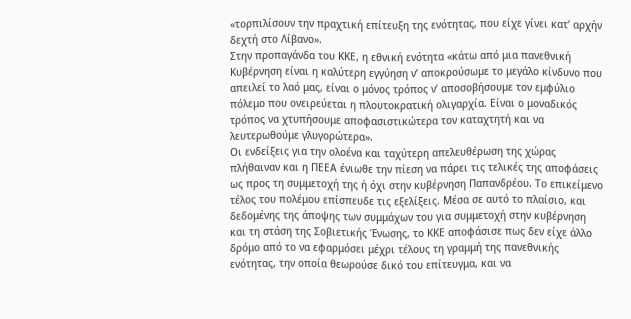«τορπιλίσουν την πραχτική επίτευξη της ενότητας, που είχε γίνει κατ’ αρχήν δεχτή στο Λίβανο».
Στην προπαγάνδα του ΚΚΕ, η εθνική ενότητα «κάτω από μια πανεθνική Κυβέρνηση είναι η καλύτερη εγγύηση ν’ αποκρούσωμε το μεγάλο κίνδυνο που απειλεί το λαό μας, είναι ο μόνος τρόπος ν’ αποσοβήσουμε τον εμφύλιο πόλεμο που ονειρεύεται η πλουτοκρατική ολιγαρχία. Είναι ο μοναδικός τρόπος να χτυπήσουμε αποφασιστικώτερα τον καταχτητή και να λευτερωθούμε γλυγορώτερα».
Οι ενδείξεις για την ολοένα και ταχύτερη απελευθέρωση της χώρας πλήθαιναν και η ΠΕΕΑ ένιωθε την πίεση να πάρει τις τελικές της αποφάσεις ως προς τη συμμετοχή της ή όχι στην κυβέρνηση Παπανδρέου. Το επικείμενο τέλος του πολέμου επίσπευδε τις εξελίξεις. Μέσα σε αυτό το πλαίσιο, και δεδομένης της άποψης των συμμάχων του για συμμετοχή στην κυβέρνηση και τη στάση της Σοβιετικής Ένωσης, το ΚΚΕ αποφάσισε πως δεν είχε άλλο δρόμο από το να εφαρμόσει μέχρι τέλους τη γραμμή της πανεθνικής ενότητας, την οποία θεωρούσε δικό του επίτευγμα, και να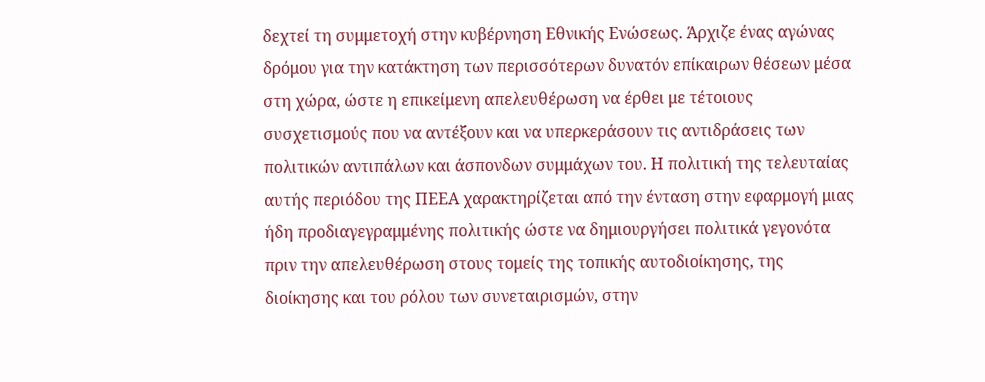δεχτεί τη συμμετοχή στην κυβέρνηση Εθνικής Ενώσεως. Άρχιζε ένας αγώνας δρόμου για την κατάκτηση των περισσότερων δυνατόν επίκαιρων θέσεων μέσα στη χώρα, ώστε η επικείμενη απελευθέρωση να έρθει με τέτοιους συσχετισμούς που να αντέξουν και να υπερκεράσουν τις αντιδράσεις των πολιτικών αντιπάλων και άσπονδων συμμάχων του. Η πολιτική της τελευταίας αυτής περιόδου της ΠΕΕΑ χαρακτηρίζεται από την ένταση στην εφαρμογή μιας ήδη προδιαγεγραμμένης πολιτικής ώστε να δημιουργήσει πολιτικά γεγονότα πριν την απελευθέρωση στους τομείς της τοπικής αυτοδιοίκησης, της διοίκησης και του ρόλου των συνεταιρισμών, στην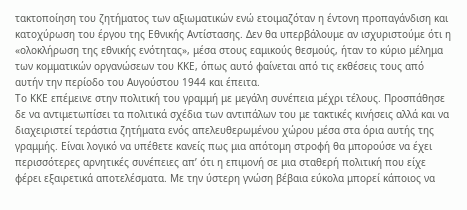τακτοποίηση του ζητήματος των αξιωματικών ενώ ετοιμαζόταν η έντονη προπαγάνδιση και κατοχύρωση του έργου της Εθνικής Αντίστασης. Δεν θα υπερβάλουμε αν ισχυριστούμε ότι η «ολοκλήρωση της εθνικής ενότητας», μέσα στους εαμικούς θεσμούς, ήταν το κύριο μέλημα των κομματικών οργανώσεων του ΚΚΕ, όπως αυτό φαίνεται από τις εκθέσεις τους από αυτήν την περίοδο του Αυγούστου 1944 και έπειτα.
Το ΚΚΕ επέμεινε στην πολιτική του γραμμή με μεγάλη συνέπεια μέχρι τέλους. Προσπάθησε δε να αντιμετωπίσει τα πολιτικά σχέδια των αντιπάλων του με τακτικές κινήσεις αλλά και να διαχειριστεί τεράστια ζητήματα ενός απελευθερωμένου χώρου μέσα στα όρια αυτής της γραμμής. Είναι λογικό να υπέθετε κανείς πως μια απότομη στροφή θα μπορούσε να έχει περισσότερες αρνητικές συνέπειες απ’ ότι η επιμονή σε μια σταθερή πολιτική που είχε φέρει εξαιρετικά αποτελέσματα. Με την ύστερη γνώση βέβαια εύκολα μπορεί κάποιος να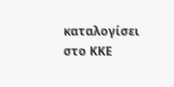καταλογίσει στο ΚΚΕ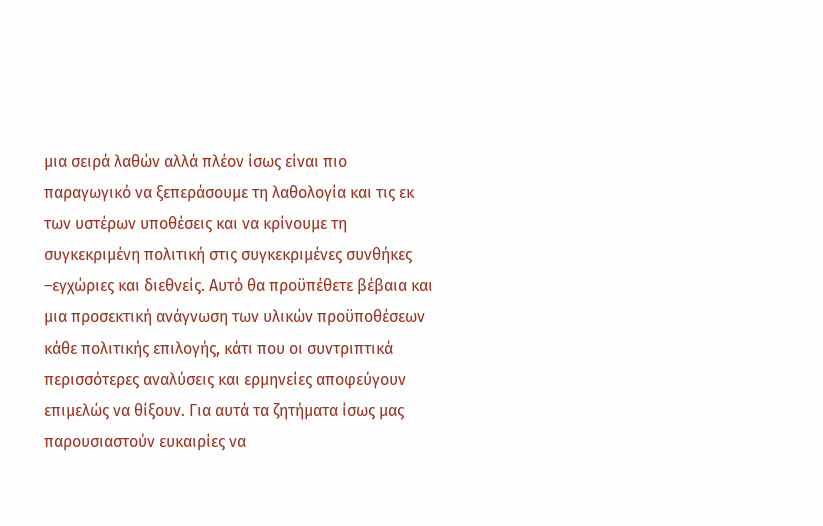μια σειρά λαθών αλλά πλέον ίσως είναι πιο παραγωγικό να ξεπεράσουμε τη λαθολογία και τις εκ των υστέρων υποθέσεις και να κρίνουμε τη συγκεκριμένη πολιτική στις συγκεκριμένες συνθήκες –εγχώριες και διεθνείς. Αυτό θα προϋπέθετε βέβαια και μια προσεκτική ανάγνωση των υλικών προϋποθέσεων κάθε πολιτικής επιλογής, κάτι που οι συντριπτικά περισσότερες αναλύσεις και ερμηνείες αποφεύγουν επιμελώς να θίξουν. Για αυτά τα ζητήματα ίσως μας παρουσιαστούν ευκαιρίες να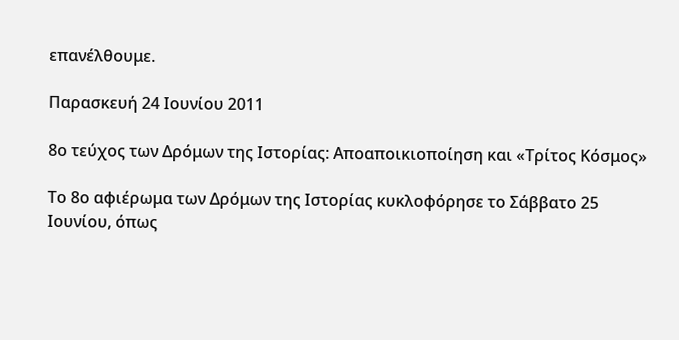επανέλθουμε.

Παρασκευή 24 Ιουνίου 2011

8ο τεύχος των Δρόμων της Ιστορίας: Αποαποικιοποίηση και «Τρίτος Κόσμος»

Το 8ο αφιέρωμα των Δρόμων της Ιστορίας κυκλοφόρησε το Σάββατο 25 Ιουνίου, όπως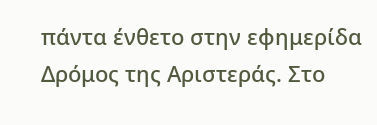πάντα ένθετο στην εφημερίδα Δρόμος της Αριστεράς. Στο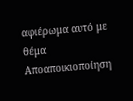αφιέρωμα αυτό με θέμα Αποαποικιοποίηση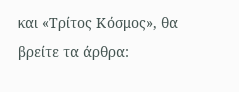και «Τρίτος Κόσμος», θα βρείτε τα άρθρα: